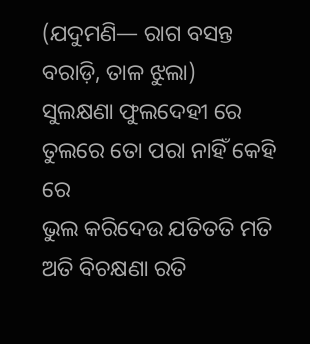(ଯଦୁମଣି— ରାଗ ବସନ୍ତ ବରାଡ଼ି, ତାଳ ଝୁଲା)
ସୁଲକ୍ଷଣା ଫୁଲଦେହୀ ରେ
ତୁଲରେ ତୋ ପରା ନାହିଁ କେହି ରେ
ଭୁଲ କରିଦେଉ ଯତିତତି ମତି
ଅତି ବିଚକ୍ଷଣା ରତି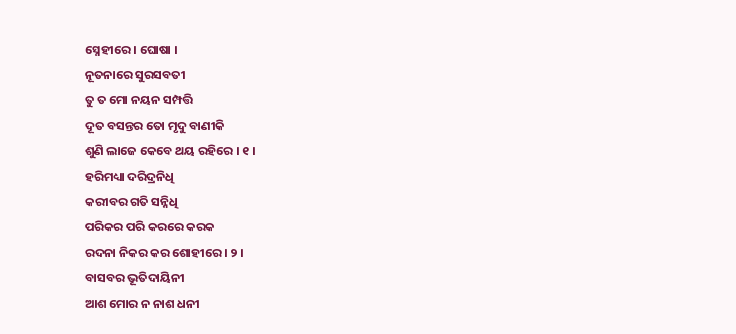ସ୍ନେହୀରେ । ଘୋଷା ।
ନୂତନାରେ ସୁରସବତୀ
ତୁ ତ ମୋ ନୟନ ସମ୍ପତ୍ତି
ଦୂତ ବସନ୍ତର ତୋ ମୃଦୁ ବାଣୀକି
ଶୁଣି ଲାଜେ କେବେ ଥୟ ରହିରେ । ୧ ।
ହରିମଧ୍ୟା ଦରିଦ୍ରନିଧି
କରୀବର ଗତି ସନ୍ନିଧି
ପରିକର ପରି କରରେ କରକ
ରଦନା ନିକର କର ଶୋହୀରେ । ୨ ।
ବାସବର ଭୂତିଦାୟିନୀ
ଆଶ ମୋର ନ ନାଶ ଧନୀ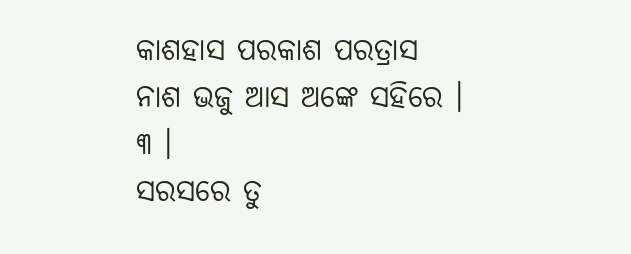କାଶହାସ ପରକାଶ ପରତ୍ରାସ
ନାଶ ଭଜୁ ଆସ ଅଙ୍କେ ସହିରେ । ୩ ।
ସରସରେ ତୁ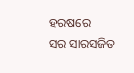ହରଷରେ
ସର ସାରସଜିତ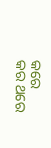କରେ
କର ଥରେ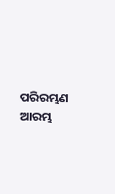ପରିରମ୍ଭଣ ଆରମ୍ଭ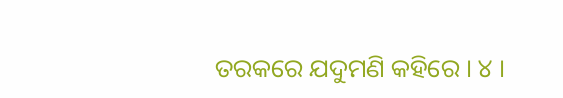ତରକରେ ଯଦୁମଣି କହିରେ । ୪ ।